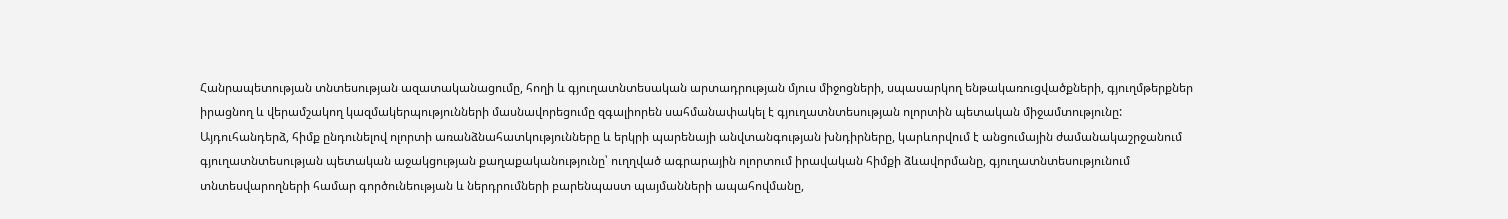Հանրապետության տնտեսության ազատականացումը, հողի և գյուղատնտեսական արտադրության մյուս միջոցների, սպասարկող ենթակառուցվածքների, գյուղմթերքներ իրացնող և վերամշակող կազմակերպությունների մասնավորեցումը զգալիորեն սահմանափակել է գյուղատնտեսության ոլորտին պետական միջամտությունը:
Այդուհանդերձ, հիմք ընդունելով ոլորտի առանձնահատկությունները և երկրի պարենայի անվտանգության խնդիրները, կարևորվում է անցումային ժամանակաշրջանում գյուղատնտեսության պետական աջակցության քաղաքականությունը՝ ուղղված ագրարային ոլորտում իրավական հիմքի ձևավորմանը, գյուղատնտեսությունում տնտեսվարողների համար գործունեության և ներդրումների բարենպաստ պայմանների ապահովմանը,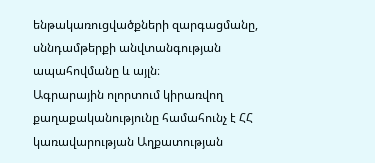ենթակառուցվածքների զարգացմանը, սննդամթերքի անվտանգության ապահովմանը և այլն։
Ագրարային ոլորտում կիրառվող քաղաքականությունը համահունչ է ՀՀ կառավարության Աղքատության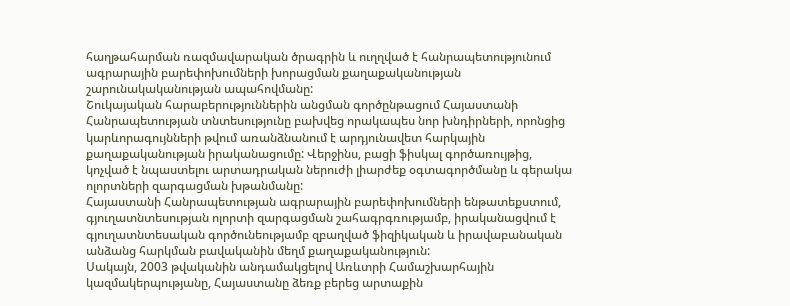հաղթահարման ռազմավարական ծրագրին և ուղղված է հանրապետությունում ագրարային բարեփոխումների խորացման քաղաքականության շարունակականության ապահովմանը:
Շուկայական հարաբերություններին անցման գործընթացում Հայաստանի Հանրապետության տնտեսությունը բախվեց որակապես նոր խնդիրների, որոնցից կարևորագույնների թվում առանձնանում է արդյունավետ հարկային քաղաքականության իրականացումը: Վերջինս, բացի ֆիսկալ գործառույթից, կոչված է նպաստելու արտադրական ներուժի լիարժեք օգտագործմանը և գերակա ոլորտների զարգացման խթանմանը:
Հայաստանի Հանրապետության ագրարային բարեփոխումների ենթատեքստում, գյուղատնտեսության ոլորտի զարգացման շահագրգռությամբ, իրականացվում է գյուղատնտեսական գործունեությամբ զբաղված ֆիզիկական և իրավաբանական անձանց հարկման բավականին մեղմ քաղաքականություն:
Սակայն, 2003 թվականին անդամակցելով Առևտրի Համաշխարհային կազմակերպությանը, Հայաստանը ձեռք բերեց արտաքին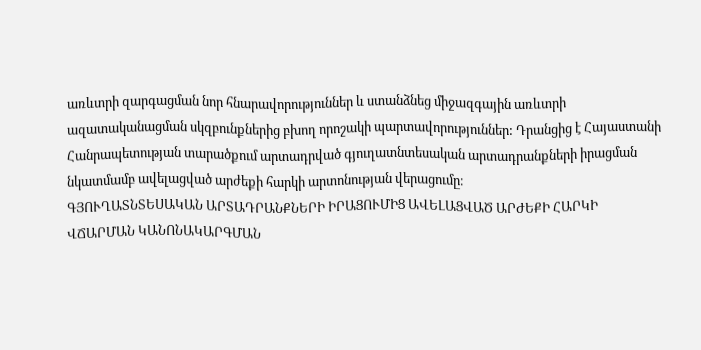առևտրի զարգացման նոր հնարավորություններ և ստանձնեց միջազգային առևտրի ազատականացման սկզբունքներից բխող որոշակի պարտավորություններ: Դրանցից է Հայաստանի Հանրապետության տարածքում արտադրված գյուղատնտեսական արտադրանքների իրացման նկատմամբ ավելացված արժեքի հարկի արտոնության վերացումը։
ԳՅՈՒՂԱՏՆՏԵՍԱԿԱՆ ԱՐՏԱԴՐԱՆՔՆԵՐԻ ԻՐԱՑՈՒՄԻՑ ԱՎԵԼԱՑՎԱԾ ԱՐԺԵՔԻ ՀԱՐԿԻ ՎՃԱՐՄԱՆ ԿԱՆՈՆԱԿԱՐԳՄԱՆ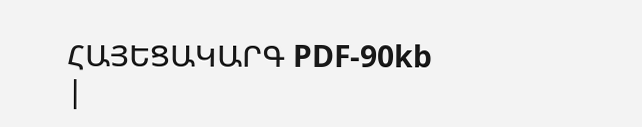ՀԱՅԵՑԱԿԱՐԳ PDF-90kb
|